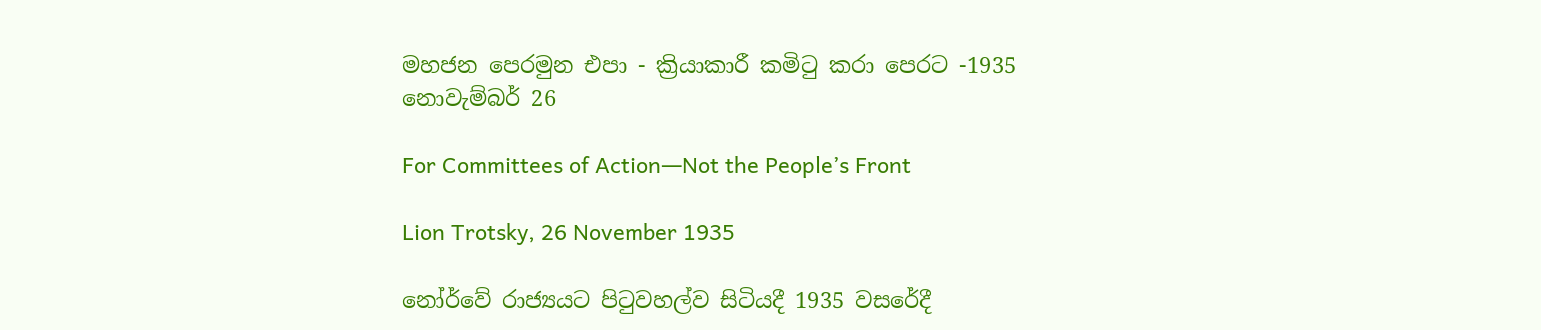මහජන පෙරමුන එපා - ක්‍රියාකාරී කමිටු කරා පෙරට -1935 නොවැම්බර් 26

For Committees of Action―Not the People’s Front

Lion Trotsky, 26 November 1935

නෝර්වේ රාජ්‍යයට පිටුවහල්ව සිටියදී 1935 වසරේදී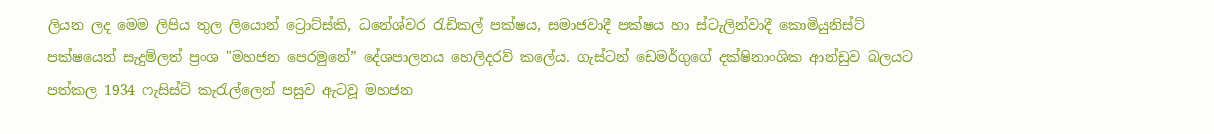ලියන ලද මෙම ලිපිය තුල ලියොන් ට්‍රොට්ස්කි, ධනේශ්වර රැඩිකල් පක්ෂය, සමාජවාදී පක්ෂය හා ස්ටැලින්වාදී කොමියුනිස්ට් පක්ෂයෙන් සැදුම්ලත් ප්‍රංශ "මහජන පෙරමුනේ” දේශපාලනය හෙලිදරව් කලේය. ගැස්ටන් ඩෙමර්ගුගේ දක්ෂිනාංශික ආන්ඩුව බලයට පත්කල 1934 ෆැසිස්ට් කැරැල්ලෙන් පසුව ඇටවූ මහජන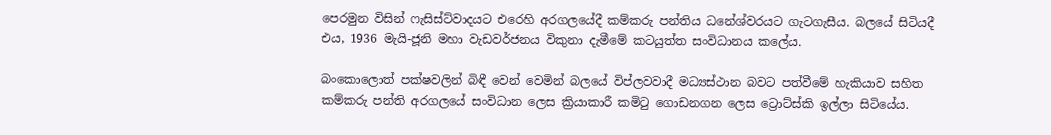පෙරමුන විසින් ෆැසිස්ට්වාදයට එරෙහි අරගලයේදී කම්කරු පන්තිය ධනේශ්වරයට ගැටගැසීය. බලයේ සිටියදී එය, 1936 මැයි-ජූනි මහා වැඩවර්ජනය විකුනා දැමීමේ කටයුත්ත සංවිධානය කලේය.

බංකොලොත් පක්ෂවලින් බිඳී වෙන් වෙමින් බලයේ විප්ලවවාදී මධ්‍යස්ථාන බවට පත්වීමේ හැකියාව සහිත කම්කරු පන්ති අරගලයේ සංවිධාන ලෙස ක්‍රියාකාරී කමිටු ගොඩනගන ලෙස ට්‍රොට්ස්කි ඉල්ලා සිටියේය.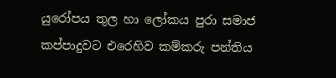යුරෝපය තුල හා ලෝකය පුරා සමාජ කප්පාදුවට එරෙහිව කම්කරු පන්තිය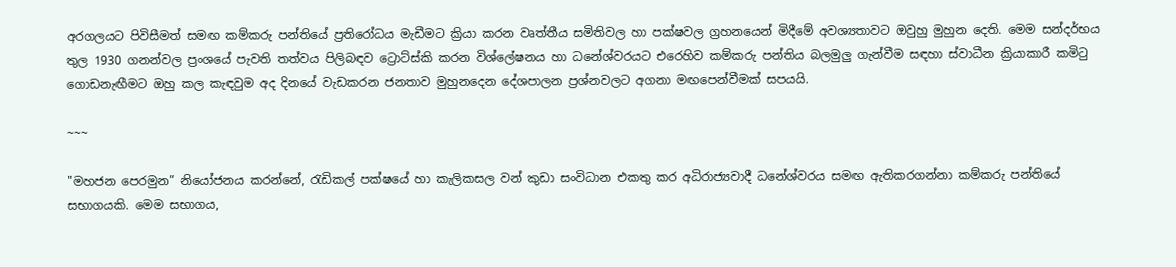අරගලයට පිවිසීමත් සමඟ කම්කරු පන්තියේ ප්‍රතිරෝධය මැඩීමට ක්‍රියා කරන වෘත්තීය සමිතිවල හා පක්ෂවල ග්‍රහනයෙන් මිදීමේ අවශ්‍යතාවට ඔවුහු මුහුන දෙති. මෙම සන්දර්භය තුල 1930 ගනන්වල ප්‍රංශයේ පැවති තත්වය පිලිබඳව ට්‍රොට්ස්කි කරන විශ්ලේෂනය හා ධනේශ්වරයට එරෙහිව කම්කරු පන්තිය බලමුලු ගැන්වීම සඳහා ස්වාධීන ක්‍රියාකාරී කමිටු ගොඩනැඟීමට ඔහු කල කැඳවුම අද දිනයේ වැඩකරන ජනතාව මුහුනදෙන දේශපාලන ප්‍රශ්නවලට අගනා මඟපෙන්වීමක් සපයයි.

~~~

"මහජන පෙරමුන” නියෝජනය කරන්නේ, රැඩිකල් පක්ෂයේ හා කැලිකසල වන් කුඩා සංවිධාන එකතු කර අධිරාජ්‍යවාදී ධනේශ්වරය සමඟ ඇතිකරගන්නා කම්කරු පන්තියේ සභාගයකි. මෙම සභාගය,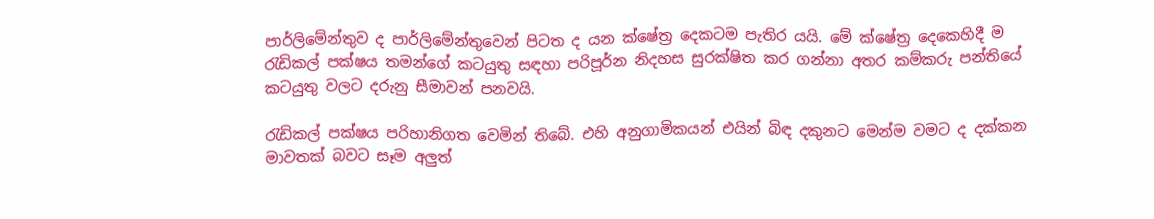පාර්ලිමේන්තුව ද පාර්ලිමේන්තුවෙන් පිටත ද යන ක්ෂේත්‍ර දෙකටම පැතිර යයි. මේ ක්ෂේත්‍ර දෙකෙහිදී ම රැඩිකල් පක්ෂය තමන්ගේ කටයුතු සඳහා පරිපූර්න නිදහස සුරක්ෂිත කර ගන්නා අතර කම්කරු පන්තියේ කටයුතු වලට දරුනු සීමාවන් පනවයි.

රැඩිකල් පක්ෂය පරිහානිගත වෙමින් තිබේ. එහි අනුගාමිකයන් එයින් බිඳ දකුනට මෙන්ම වමට ද දක්කන මාවතක් බවට සෑම අලුත්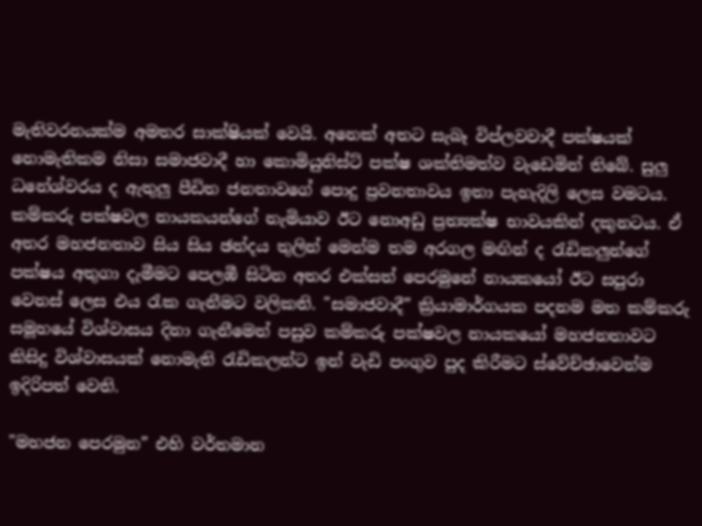මැතිවරනයක්ම අමතර සාක්ෂියක් වෙයි. අනෙක් අතට සැබෑ විප්ලවවාදී පක්ෂයක් නොමැතිකම නිසා සමාජවාදී හා කොමියුනිස්ට් පක්ෂ ශක්තිමත්ව වැඩෙමින් තිබේ. සුලු ධනේශ්වරය ද ඇතුලු පීඩිත ජනතාවගේ පොදු ප්‍රවනතාවය ඉතා පැහැදිලි ලෙස වමටය. කම්කරු පක්ෂවල නායකයන්ගේ නැමියාව ඊට නොඅඩු ප්‍රත්‍යක්ෂ භාවයකින් දකුනටය. ඒ අතර මහජනතාව සිය සිය ඡන්දය තුලින් මෙන්ම තම අරගල මඟින් ද රැඩිකලුන්ගේ පක්ෂය අතුගා දැමීමට පෙලඹී සිටින අතර එක්සත් පෙරමුනේ නායකයෝ ඊට සපුරා වෙනස් ලෙස එය රැක ගැනීමට වලිකති. "සමාජවාදී” ක්‍රියාමාර්ගයක පදනම මත කම්කරු සමූහයේ විශ්වාසය දිනා ගැනීමෙන් පසුව කම්කරු පක්ෂවල නායකයෝ මහජනතාවට කිසිදු විශ්වාසයක් නොමැති රැඩිකලන්ට ඉන් වැඩි පංගුව පුද කිරීමට ස්වේච්ඡාවෙන්ම ඉදිරිපත් වෙති.

"මහජන පෙරමුන” එහි වර්තමාන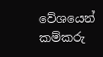වේශයෙන් කම්කරු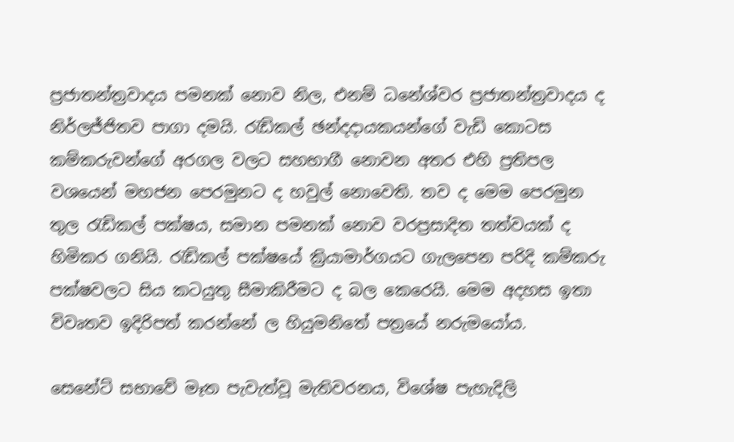ප්‍රජාතන්ත්‍රවාදය පමනක් නොව නිල, එනම් ධනේශ්වර ප්‍රජාතන්ත්‍රවාදය ද නිර්ලජ්ජිතව පාගා දමයි. රැඩිකල් ඡන්දදායකයන්ගේ වැඩි කොටස කම්කරුවන්ගේ අරගල වලට සහභාගී නොවන අතර එහි ප්‍රතිපල වශයෙන් මහජන පෙරමුනට ද හවුල් නොවෙති. තව ද මෙම පෙරමුන තුල රැඩිකල් පක්ෂය, සමාන පමනක් නොව වරප්‍රසාදිත තත්වයක් ද හිමිකර ගනියි. රැඩිකල් පක්ෂයේ ක්‍රියාමාර්ගයට ගැලපෙන පරිදි කම්කරු පක්ෂවලට සිය කටයුතු සීමාකිරීමට ද බල කෙරෙයි. මෙම අදහස ඉතා විවෘතව ඉදිරිපත් කරන්නේ ල හියුමනිතේ පත්‍රයේ නරුමයෝය.

සෙනේට් සභාවේ මෑත පැවැත්වූ මැතිවරනය, විශේෂ පැහැදිලි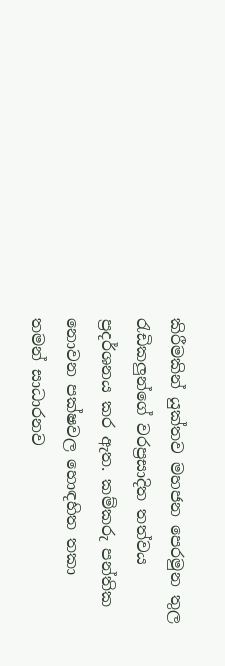කිරීමකින් යුක්තව මහජන පෙරමුන තුල රැඩිකලුන්ගේ වරප්‍රසාදිත තත්වය ප්‍රදර්ශනය කර ඇත. කම්කරු පන්තික නොවන පක්ෂවල හොඳහිත තකා තමන් සාධාරනව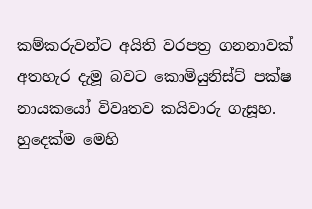කම්කරුවන්ට අයිති වරපත්‍ර ගනනාවක් අතහැර දැමූ බවට කොමියුනිස්ට් පක්ෂ නායකයෝ විවෘතව කයිවාරු ගැසූහ. හුදෙක්ම මෙහි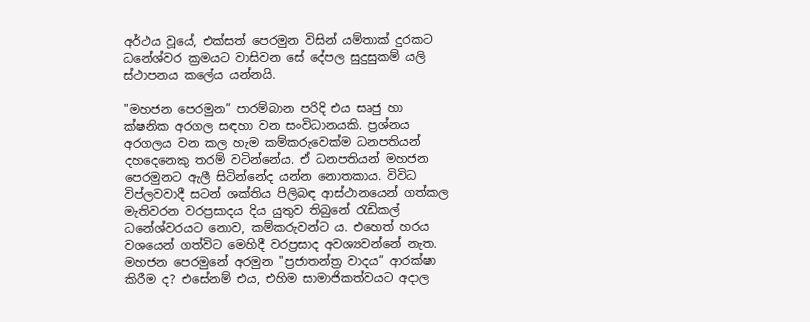අර්ථය වූයේ, එක්සත් පෙරමුන විසින් යම්තාක් දුරකට ධනේශ්වර ක්‍රමයට වාසිවන සේ දේපල සුදුසුකම් යලි ස්ථාපනය කලේය යන්නයි.

"මහජන පෙරමුන” පාරම්බාන පරිදි එය සෘජු හා ක්ෂනික අරගල සඳහා වන සංවිධානයකි. ප්‍රශ්නය අරගලය වන කල හැම කම්කරුවෙක්ම ධනපතියන් දහදෙනෙකු තරම් වටින්නේය. ඒ ධනපතියන් මහජන පෙරමුනට ඇලී සිටින්නේද යන්න නොතකාය. විවිධ විප්ලවවාදී සටන් ශක්තිය පිලිබඳ ආස්ථානයෙන් ගත්කල මැතිවරන වරප්‍රසාදය දිය යුතුව තිබුනේ රැඩිකල් ධනේශ්වරයට නොව, කම්කරුවන්ට ය. එහෙත් හරය වශයෙන් ගත්විට මෙහිදී වරප්‍රසාද අවශ්‍යවන්නේ නැත. මහජන පෙරමුනේ අරමුන "ප්‍රජාතන්ත්‍ර වාදය” ආරක්ෂා කිරීම ද? එසේනම් එය, එහිම සාමාජිකත්වයට අදාල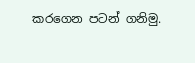කරගෙන පටන් ගනිමු.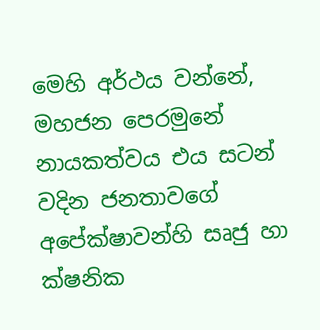මෙහි අර්ථය වන්නේ, මහජන පෙරමුනේ නායකත්වය එය සටන් වදින ජනතාවගේ අපේක්ෂාවන්හි සෘජු හා ක්ෂනික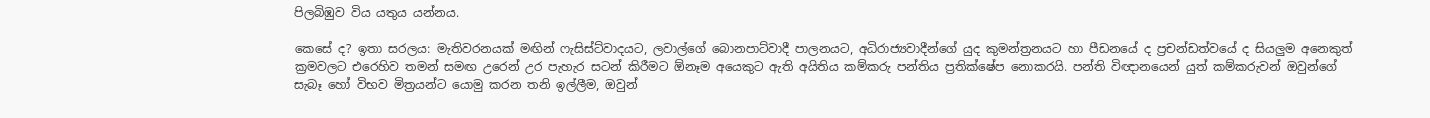පිලබිඹුව විය යතුය යන්නය.

කෙසේ ද? ඉතා සරලය: මැතිවරනයක් මඟින් ෆැසිස්ට්වාදයට, ලවාල්ගේ බොනපාට්වාදී පාලනයට, අධිරාජ්‍යවාදීන්ගේ යුද කුමන්ත්‍රනයට හා පීඩනයේ ද ප්‍රචන්ඩත්වයේ ද සියලුම අනෙකුත් ක්‍රමවලට එරෙහිව තමන් සමඟ උරෙන් උර පැහැර සටන් කිරීමට ඕනෑම අයෙකුට ඇති අයිතිය කම්කරු පන්තිය ප්‍රතික්ෂේප නොකරයි. පන්ති විඥානයෙන් යුත් කම්කරුවන් ඔවුන්ගේ සැබෑ හෝ විභව මිත්‍රයන්ට යොමු කරන තනි ඉල්ලීම, ඔවුන්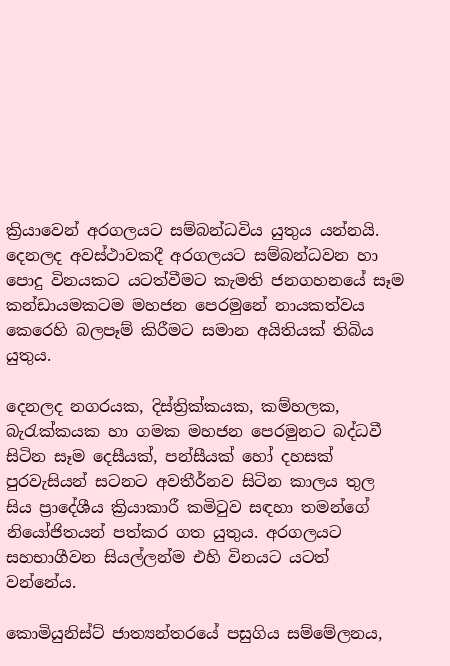ක්‍රියාවෙන් අරගලයට සම්බන්ධවිය යුතුය යන්නයි. දෙනලද අවස්ථාවකදී අරගලයට සම්බන්ධවන හා පොදු විනයකට යටත්වීමට කැමති ජනගහනයේ සෑම කන්ඩායමකටම මහජන පෙරමුනේ නායකත්වය කෙරෙහි බලපෑම් කිරීමට සමාන අයිතියක් තිබිය යුතුය.

දෙනලද නගරයක, දිස්ත්‍රික්කයක, කම්හලක, බැරැක්කයක හා ගමක මහජන පෙරමුනට බද්ධවී සිටින සෑම දෙසීයක්, පන්සීයක් හෝ දහසක් පුරවැසියන් සටනට අවතීර්නව සිටින කාලය තුල සිය ප්‍රාදේශීය ක්‍රියාකාරී කමිටුව සඳහා තමන්ගේ නියෝජිතයන් පත්කර ගත යුතුය. අරගලයට සහභාගීවන සියල්ලන්ම එහි විනයට යටත් වන්නේය.

කොමියුනිස්ට් ජාත්‍යන්තරයේ පසුගිය සම්මේලනය,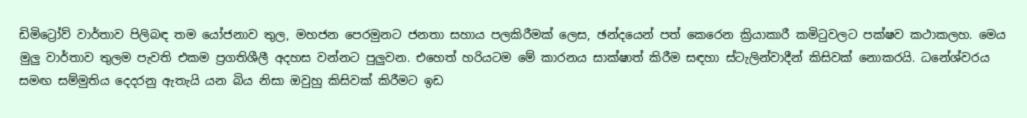ඩිමිට්‍රෝව් වාර්තාව පිලිබඳ තම යෝජනාව තුල, මහජන පෙරමුනට ජනතා සහාය පලකිරීමක් ලෙස, ඡන්දයෙන් පත් කෙරෙන ක්‍රියාකාරී කමිටුවලට පක්ෂව කථාකලහ. මෙය මුලු වාර්තාව තුලම පැවති එකම ප්‍රගතිශීලී අදහස වන්නට පුලුවන. එහෙත් හරියටම මේ කාරනය සාක්ෂාත් කිරීම සඳහා ස්ටැලින්වාදීන් කිසිවක් නොකරයි. ධනේශ්වරය සමඟ සම්මුතිය දෙදරනු ඇතැයි යන බිය නිසා ඔවුහු කිසිවක් කිරීමට ඉඩ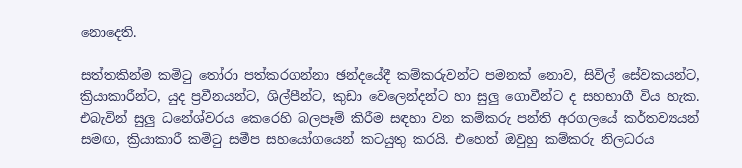නොදෙති.

සත්තකින්ම කමිටු තෝරා පත්කරගන්නා ඡන්දයේදී කම්කරුවන්ට පමනක් නොව, සිවිල් සේවකයන්ට, ක්‍රියාකාරීන්ට, යුද ප්‍රවීනයන්ට, ශිල්පීන්ට, කුඩා වෙලෙන්දන්ට හා සුලු ගොවීන්ට ද සහභාගී විය හැක. එබැවින් සුලු ධනේශ්වරය කෙරෙහි බලපෑම් කිරීම සඳහා වන කම්කරු පන්ති අරගලයේ කර්තව්‍යයන් සමඟ, ක්‍රියාකාරී කමිටු සමීප සහයෝගයෙන් කටයුතු කරයි. එහෙත් ඔවුහු කම්කරු නිලධරය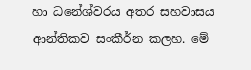හා ධනේශ්වරය අතර සහවාසය ආන්තිකව සංකීර්න කලහ. මේ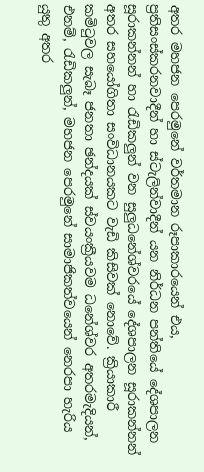අතර මහජන පෙරමුනේ වර්තමාන රූපාකාරයෙන් එය, ප්‍රතිසංස්කරනවාදීන් හා ස්ටැලින්වාදීන් යන නිර්ධන පන්තියේ දේශපාලන සූරාකන්නන් හා රැඩිකලුන් වන සුලුධනේශ්වරයේ දේශපාලන සූරාකන්නන් අතර සහයෝගිතා සංවිධානයකට වැඩි කිසිවක් නොවේ. ක්‍රියාකාරී කමිටුවල සැබෑ ජනතා ඡන්දයක් ස්වයංක්‍රීයවම ධනේශ්වර අතරමැදියන්, එනම්, රැඩිකලුන්, මහජන පෙරමුනේ සාමාජිකත්වයෙන් නෙරපා හැරිය යුතු අතර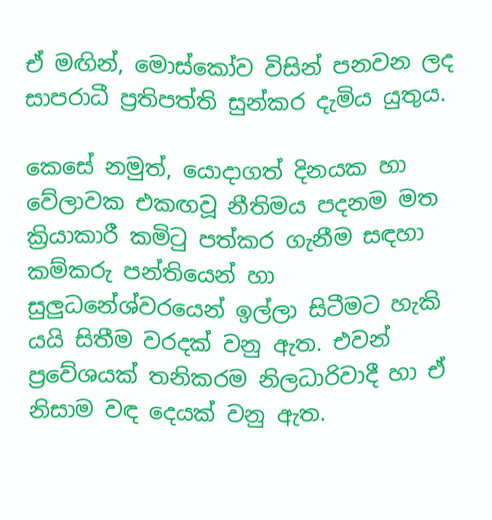ඒ මඟින්, මොස්කෝව විසින් පනවන ලද සාපරාධී ප්‍රතිපත්ති සුන්කර දැමිය යුතුය.

කෙසේ නමුත්, යොදාගත් දිනයක හා වේලාවක එකඟවූ නීතිමය පදනම මත ක්‍රියාකාරී කමිටු පත්කර ගැනීම සඳහා කම්කරු පන්තියෙන් හා සුලුධනේශ්වරයෙන් ඉල්ලා සිටීමට හැකි යයි සිතීම වරදක් වනු ඇත. එවන් ප්‍රවේශයක් තනිකරම නිලධාරිවාදී හා ඒ නිසාම වඳ දෙයක් වනු ඇත.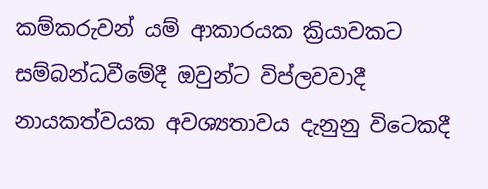කම්කරුවන් යම් ආකාරයක ක්‍රියාවකට සම්බන්ධවීමේදී ඔවුන්ට විප්ලවවාදී නායකත්වයක අවශ්‍යතාවය දැනුනු විටෙකදී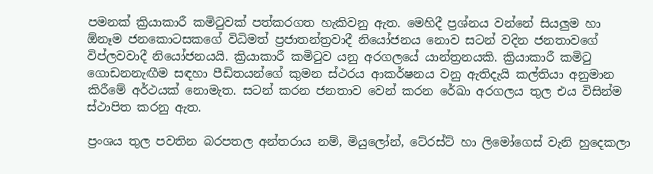පමනක් ක්‍රියාකාරී කමිටුවක් පත්කරගත හැකිවනු ඇත. මෙහිදී ප්‍රශ්නය වන්නේ සියලුම හා ඕනෑම ජනකොටසකගේ විධිමත් ප්‍රජාතන්ත්‍රවාදී නියෝජනය නොව සටන් වදින ජනතාවගේ විප්ලවවාදී නියෝජනයයි. ක්‍රියාකාරී කමිටුව යනු අරගලයේ යාන්ත්‍රනයකි. ක්‍රියාකාරී කමිටු ගොඩනනැඟීම සඳහා පීඩිතයන්ගේ කුමන ස්ථරය ආකර්ෂනය වනු ඇතිදැයි කල්තියා අනුමාන කිරීමේ අර්ථයක් නොමැත. සටන් කරන ජනතාව වෙන් කරන රේඛා අරගලය තුල එය විසින්ම ස්ථාපිත කරනු ඇත.

ප්‍රංශය තුල පවතින බරපතල අන්තරාය නම්, මියුලෝන්, ටේ‍රස්ට් හා ලිමෝගෙස් වැනි හුදෙකලා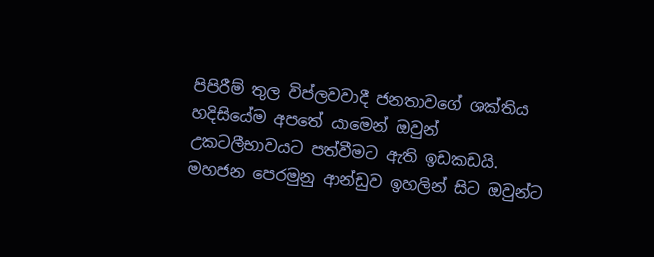පිපිරීම් තුල විප්ලවවාදී ජනතාවගේ ශක්තිය හදිසියේම අපතේ යාමෙන් ඔවුන් උකටලීභාවයට පත්වීමට ඇති ඉඩකඩයි. මහජන පෙරමුනු ආන්ඩුව ඉහලින් සිට ඔවුන්ට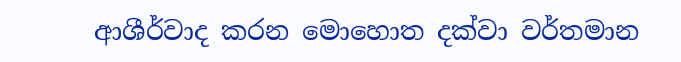ආශීර්වාද කරන මොහොත දක්වා වර්තමාන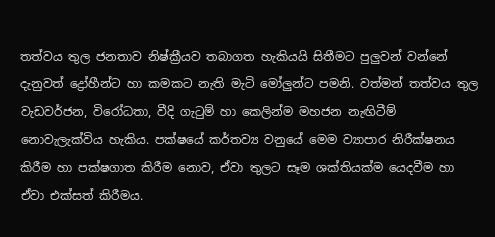තත්වය තුල ජනතාව නිෂ්ක්‍රීයව තබාගත හැකියයි සිතීමට පුලුවන් වන්නේ දැනුවත් ද්‍රෝහීන්ට හා කමකට නැති මැටි මෝලුන්ට පමනි. වත්මන් තත්වය තුල වැඩවර්ජන, විරෝධතා, වීදි ගැටුම් හා කෙලින්ම මහජන නැඟිටීම් නොවැලැක්විය හැකිය. පක්ෂයේ කර්තව්‍ය වනුයේ මෙම ව්‍යාපාර නිරීක්ෂනය කිරීම හා පක්ෂගාත කිරීම නොව, ඒවා තුලට සෑම ශක්තියක්ම යෙදවීම හා ඒවා එක්සත් කිරීමය.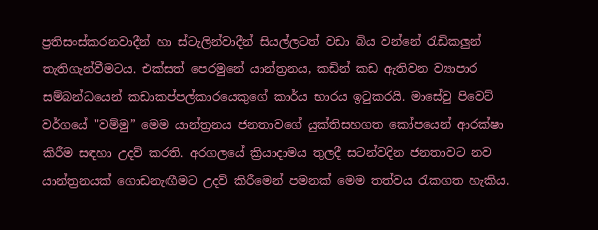ප්‍රතිසංස්කරනවාදීන් හා ස්ටැලින්වාදීන් සියල්ලටත් වඩා බිය වන්නේ රැඩිකලුන් තැතිගැන්වීමටය. එක්සත් පෙරමුනේ යාන්ත්‍රනය, කඩින් කඩ ඇතිවන ව්‍යාපාර සම්බන්ධයෙන් කඩාකප්පල්කාරයෙකුගේ කාර්ය භාරය ඉටුකරයි. මාසේවු පිවෙට් වර්ගයේ "වම්මු” මෙම යාන්ත්‍රනය ජනතාවගේ යුක්තිසහගත කෝපයෙන් ආරක්ෂා කිරීම සඳහා උදව් කරති. අරගලයේ ක්‍රියාදාමය තුලදී සටන්වදින ජනතාවට නව යාන්ත්‍රනයක් ගොඩනැඟීමට උදව් කිරීමෙන් පමනක් මෙම තත්වය රැකගත හැකිය.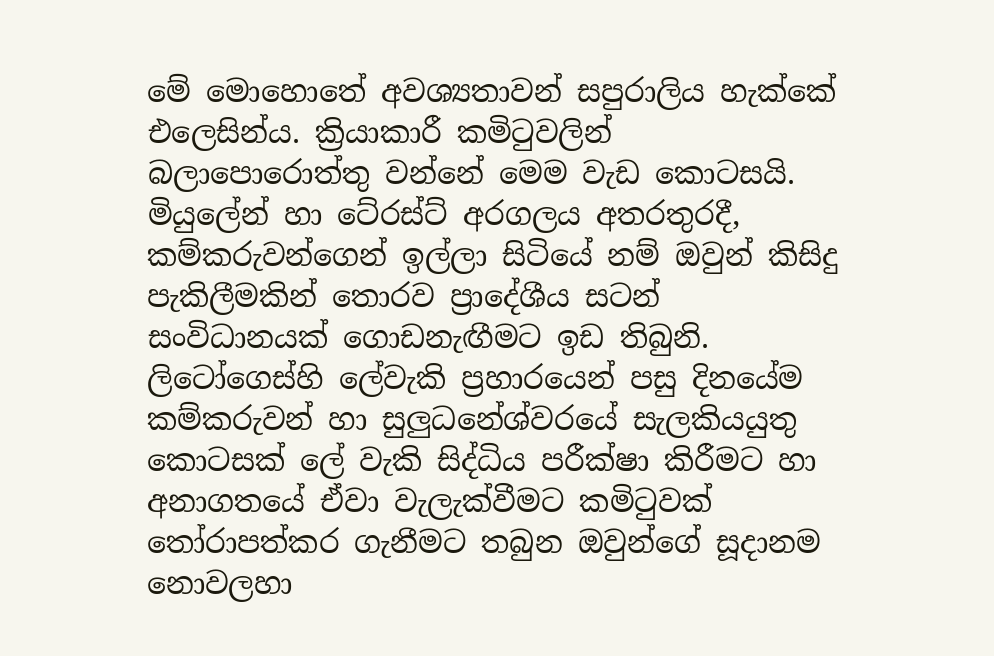මේ මොහොතේ අවශ්‍යතාවන් සපුරාලිය හැක්කේ එලෙසින්ය. ක්‍රියාකාරී කමිටුවලින් බලාපොරොත්තු වන්නේ මෙම වැඩ කොටසයි. මියුලේන් හා ටේ‍රස්ට් අරගලය අතරතුරදී, කම්කරුවන්ගෙන් ඉල්ලා සිටියේ නම් ඔවුන් කිසිදු පැකිලීමකින් තොරව ප්‍රාදේශීය සටන් සංවිධානයක් ගොඩනැඟීමට ඉඩ තිබුනි. ලිටෝගෙස්හි ලේවැකි ප්‍රහාරයෙන් පසු දිනයේම කම්කරුවන් හා සුලුධනේශ්වරයේ සැලකියයුතු කොටසක් ලේ වැකි සිද්ධිය පරීක්ෂා කිරීමට හා අනාගතයේ ඒවා වැලැක්වීමට කමිටුවක් තෝරාපත්කර ගැනීමට තබුන ඔවුන්ගේ සූදානම නොවලහා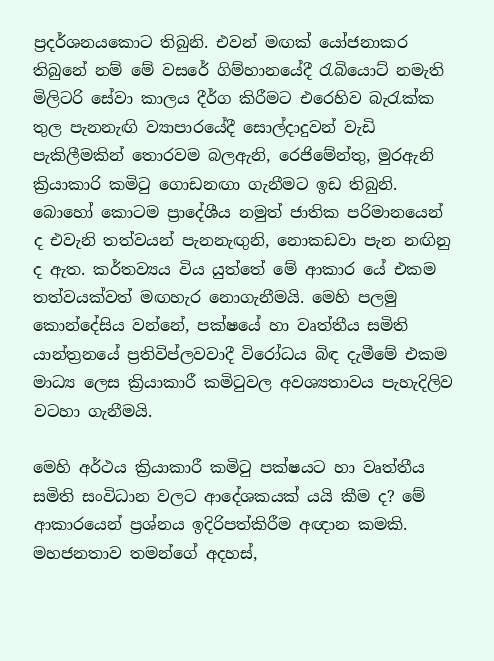ප්‍රදර්ශනයකොට තිබුනි. එවන් මඟක් යෝජනාකර තිබුනේ නම් මේ වසරේ ගිම්හානයේදී රැබියොට් නමැති මිලිටරි සේවා කාලය දීර්ග කිරීමට එරෙහිව බැරැක්ක තුල පැනනැඟි ව්‍යාපාරයේදී සොල්දාදුවන් වැඩි පැකිලීමකින් තොරවම බලඇනි, රෙජිමේන්තු, මුරඇනි ක්‍රියාකාරි කමිටු ගොඩනඟා ගැනීමට ඉඩ තිබුනි. බොහෝ කොටම ප්‍රාදේශීය නමුත් ජාතික පරිමානයෙන් ද එවැනි තත්වයන් පැනනැඟුනි, නොකඩවා පැන නඟිනු ද ඇත. කර්තව්‍යය විය යුත්තේ මේ ආකාර යේ එකම තත්වයක්වත් මඟහැර නොගැනීමයි. මෙහි පලමු කොන්දේසිය වන්නේ, පක්ෂයේ හා වෘත්තීය සමිති යාන්ත්‍රනයේ ප්‍රතිවිප්ලවවාදී විරෝධය බිඳ දැමීමේ එකම මාධ්‍ය ලෙස ක්‍රියාකාරී කමිටුවල අවශ්‍යතාවය පැහැදිලිව වටහා ගැනීමයි.

මෙහි අර්ථය ක්‍රියාකාරී කමිටු පක්ෂයට හා වෘත්තීය සමිති සංවිධාන වලට ආදේශකයක් යයි කීම ද? මේ ආකාරයෙන් ප්‍රශ්නය ඉදිරිපත්කිරීම අඥාන කමකි. මහජනතාව තමන්ගේ අදහස්,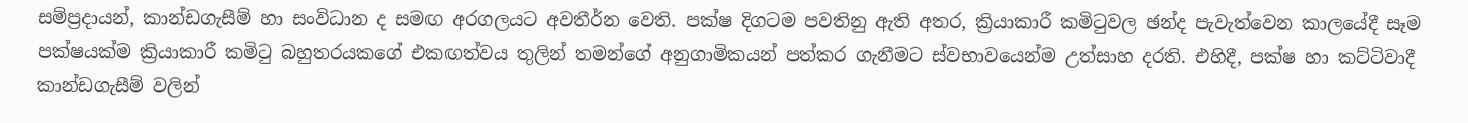සම්ප්‍රදායන්, කාන්ඩගැසීම් හා සංවිධාන ද සමඟ අරගලයට අවතීර්න වෙති. පක්ෂ දිගටම පවතිනු ඇති අතර, ක්‍රියාකාරී කමිටුවල ඡන්ද පැවැත්වෙන කාලයේදී සෑම පක්ෂයක්ම ක්‍රියාකාරී කමිටු බහුතරයකගේ එකඟත්වය තුලින් තමන්ගේ අනුගාමිකයන් පත්කර ගැනීමට ස්වභාවයෙන්ම උත්සාහ දරති. එහිදී, පක්ෂ හා කට්ටිවාදී කාන්ඩගැසීම් වලින්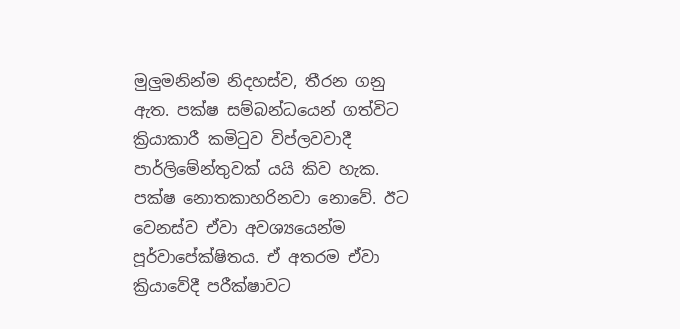මුලුමනින්ම නිදහස්ව, තීරන ගනු ඇත. පක්ෂ සම්බන්ධයෙන් ගත්විට ක්‍රියාකාරී කමිටුව විප්ලවවාදී පාර්ලිමේන්තුවක් යයි කිව හැක. පක්ෂ නොතකාහරිනවා නොවේ. ඊට වෙනස්ව ඒවා අවශ්‍යයෙන්ම පූර්වාපේක්ෂිතය. ඒ අතරම ඒවා ක්‍රියාවේදී පරීක්ෂාවට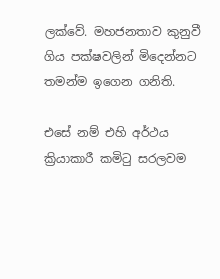ලක්වේ. මහජනතාව කුනුවී ගිය පක්ෂවලින් මිදෙන්නට තමන්ම ඉගෙන ගනිති.

එසේ නම් එහි අර්ථය ක්‍රියාකාරී කමිටු සරලවම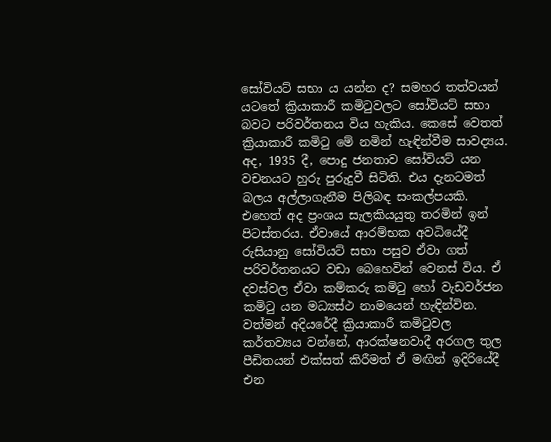සෝවියට් සභා ය යන්න ද? සමහර තත්වයන් යටතේ ක්‍රියාකාරී කමිටුවලට සෝවියට් සභා බවට පරිවර්තනය විය හැකිය. කෙසේ වෙතත් ක්‍රියාකාරී කමිටු මේ නමින් හැඳින්වීම සාවද්‍යය. අද, 1935 දී, පොදු ජනතාව සෝවියට් යන වචනයට හුරු පුරුදුවී සිටිති. එය දැනටමත් බලය අල්ලාගැනීම පිලිබඳ සංකල්පයකි. එහෙත් අද ප්‍රංශය සැලකියයුතු තරමින් ඉන් පිටස්තරය. ඒවායේ ආරම්භක අවධියේදී රුසියානු සෝවියට් සභා පසුව ඒවා ගත් පරිවර්තනයට වඩා බෙහෙවින් වෙනස් විය. ඒ දවස්වල ඒවා කම්කරු කමිටු හෝ වැඩවර්ජන කමිටු යන මධ්‍යස්ථ නාමයෙන් හැඳින්වින. වත්මන් අදියරේදී ක්‍රියාකාරී කමිටුවල කර්තව්‍යය වන්නේ, ආරක්ෂනවාදී අරගල තුල පීඩිතයන් එක්සත් කිරීමත් ඒ මඟින් ඉදිරියේදී එන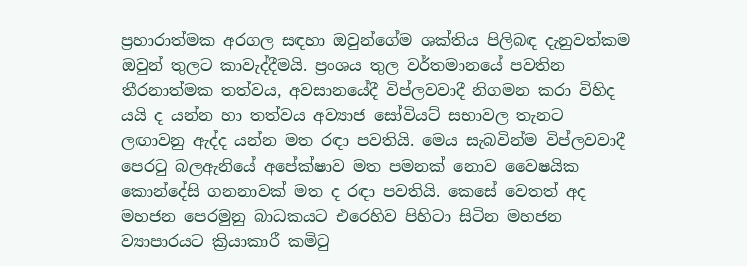ප්‍රහාරාත්මක අරගල සඳහා ඔවුන්ගේම ශක්තිය පිලිබඳ දැනුවත්කම ඔවුන් තුලට කාවැද්දීමයි. ප්‍රංශය තුල වර්තමානයේ පවතින තීරනාත්මක තත්වය, අවසානයේදී විප්ලවවාදී නිගමන කරා විහිද යයි ද යන්න හා තත්වය අව්‍යාජ සෝවියට් සභාවල තැනට ලඟාවනු ඇද්ද යන්න මත රඳා පවතියි. මෙය සැබවින්ම විප්ලවවාදී පෙරටු බලඇනියේ අපේක්ෂාව මත පමනක් නොව වෛෂයික කොන්දේසි ගනනාවක් මත ද රඳා පවතියි. කෙසේ වෙතත් අද මහජන පෙරමුනු බාධකයට එරෙහිව පිහිටා සිටින මහජන ව්‍යාපාරයට ක්‍රියාකාරී කමිටු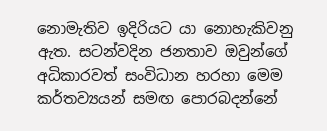නොමැතිව ඉදිරියට යා නොහැකිවනු ඇත. සටන්වදින ජනතාව ඔවුන්ගේ අධිකාරවත් සංවිධාන හරහා මෙම කර්තව්‍යයන් සමඟ පොරබදන්නේ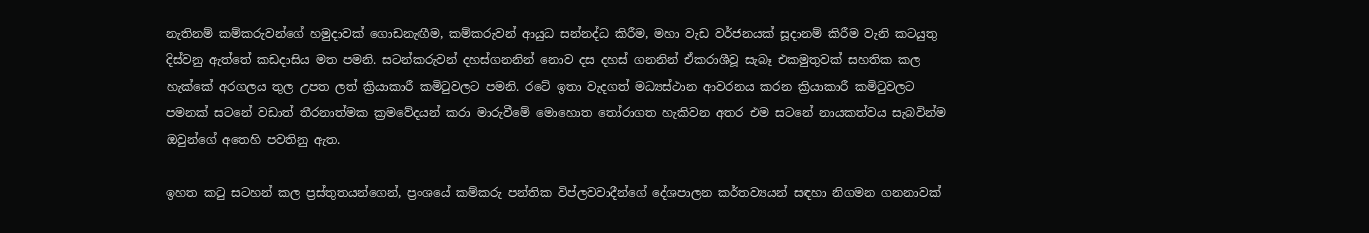නැතිනම් කම්කරුවන්ගේ හමුදාවක් ගොඩනැඟීම, කම්කරුවන් ආයුධ සන්නද්ධ කිරීම, මහා වැඩ වර්ජනයක් සූදානම් කිරීම වැනි කටයුතු දිස්වනු ඇත්තේ කඩදාසිය මත පමනි. සටන්කරුවන් දහස්ගනනින් නොව දස දහස් ගනනින් ඒකරාශීවූ සැබෑ එකමුතුවක් සහතික කල හැක්කේ අරගලය තුල උපත ලත් ක්‍රියාකාරී කමිටුවලට පමනි. රටේ ඉතා වැදගත් මධ්‍යස්ථාන ආවරනය කරන ක්‍රියාකාරී කමිටුවලට පමනක් සටනේ වඩාත් තීරනාත්මක ක්‍රමවේදයන් කරා මාරුවීමේ මොහොත තෝරාගත හැකිවන අතර එම සටනේ නායකත්වය සැබවින්ම ඔවුන්ගේ අතෙහි පවතිනු ඇත.

ඉහත කටු සටහන් කල ප්‍රස්තුතයන්ගෙන්, ප්‍රංශයේ කම්කරු පන්තික විප්ලවවාදීන්ගේ දේශපාලන කර්තව්‍යයන් සඳහා නිගමන ගනනාවක්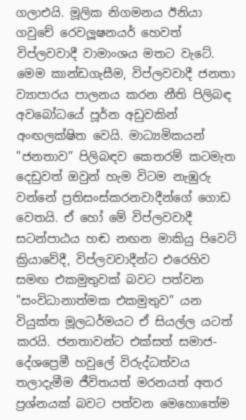ගලාඑයි. මූලික නිගමනය ඊනියා ගවුචේ රෙවලූෂනයර් හෙවත් විප්ලවවාදී වාමාංශය මතට වැටේ. මෙම කාන්ඩගැසීම, විප්ලවවාදී ජනතා ව්‍යාපාරය පාලනය කරන නීති පිලිබඳ අවබෝධයේ පූර්න අඩුවකින් අංඟලක්ෂිත වෙයි. මාධ්‍යමිකයන් "ජනතාව” පිලිබඳව කෙතරම් කටමැත දෙඩුවත් ඔවුන් හැම විටම නැඹුරු වන්නේ ප්‍රතිසංස්කරනවාදීන්ගේ ගොඩ වෙතයි. ඒ හෝ මේ විප්ලවවාදී සටන්පාඨය හඬ නඟන මාකි‍යු පිවෙට් ක්‍රියාවේදී, විප්ලවවාදීන්ට එරෙහිව සමඟ එකමුතුවක් බවට පත්වන "සංවිධානාත්මක එකමුතුව” යන වියුක්ත මූලධර්මයට ඒ සියල්ල යටත් කරයි. ජනතාවන්ට එක්සත් සමාජ-දේශප්‍රෙමී හවුලේ විරුද්ධත්වය තලාදැමීම ජීවිතයත් මරනයත් අතර ප්‍රශ්නයක් බවට පත්වන මෙහොතේම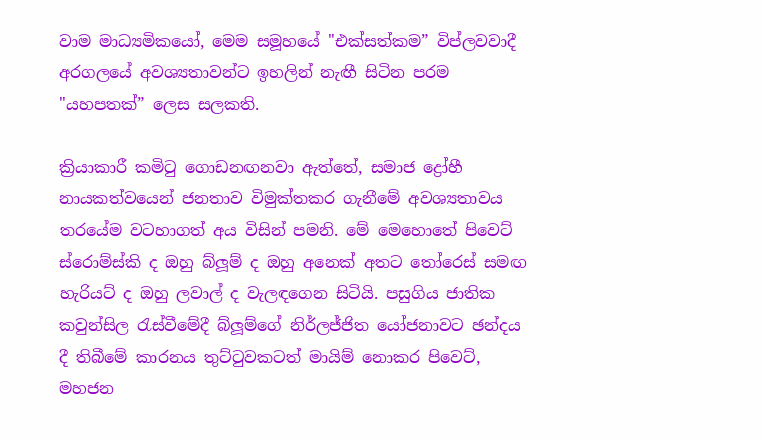වාම මාධ්‍යමිකයෝ, මෙම සමූහයේ "එක්සත්කම” විප්ලවවාදී අරගලයේ අවශ්‍යතාවන්ට ඉහලින් නැඟී සිටින පරම "යහපතක්” ලෙස සලකති.

ක්‍රියාකාරී කමිටු ගොඩනඟනවා ඇත්තේ, සමාජ ද්‍රෝහී නායකත්වයෙන් ජනතාව විමුක්තකර ගැනීමේ අවශ්‍යතාවය තරයේම වටහාගත් අය විසින් පමනි. මේ මෙහොතේ පිවෙට් ස්රොම්ස්කි ද ඔහු බ්ලූම් ද ඔහු අනෙක් අතට තෝරෙස් සමඟ හැරියට් ද ඔහු ලවාල් ද වැලඳගෙන සිටියි. පසුගිය ජාතික කවුන්සිල රැස්වීමේදී බ්ලූම්ගේ නිර්ලජ්ජිත යෝජනාවට ඡන්දය දී තිබීමේ කාරනය තුට්ටුවකටත් මායිම් නොකර පිවෙට්, මහජන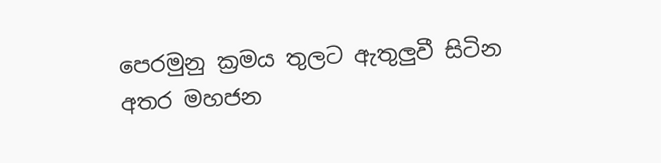පෙරමුනු ක්‍රමය තුලට ඇතුලුවී සිටින අතර මහජන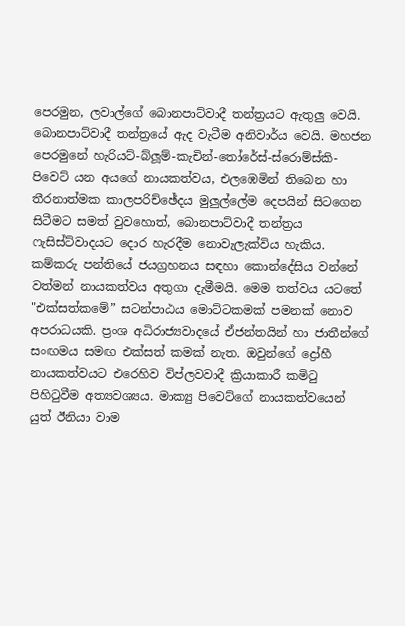පෙරමුන, ලවාල්ගේ බොනපාට්වාදී තන්ත්‍රයට ඇතුලු වෙයි. බොනපාට්වාදී තන්ත්‍රයේ ඇද වැටීම අනිවාර්ය වෙයි. මහජන පෙරමුනේ හැරියට්-බ්ලූම්-කැචින්-තෝරේස්-ස්රොම්ස්කි-පිවෙට් යන අයගේ නායකත්වය, එලඹෙමින් තිබෙන හා තීරනාත්මක කාලපරිච්ඡේදය මුලුල්ලේම දෙපයින් සිටගෙන සිටීමට සමත් වුවහොත්, බොනපාට්වාදී තන්ත්‍රය ෆැසිස්ට්වාදයට දොර හැරදීම නොවැලැක්විය හැකිය. කම්කරු පන්තියේ ජයග්‍රහනය සඳහා කොන්දේසිය වන්නේ වත්මන් නායකත්වය අතුගා දැමීමයි. මෙම තත්වය යටතේ "එක්සත්කමේ” සටන්පාඨය මොට්ටකමක් පමනක් නොව අපරාධයකි. ප්‍රංශ අධිරාජ්‍යවාදයේ ඒජන්තයින් හා ජාතීන්ගේ සංඟමය සමඟ එක්සත් කමක් නැත. ඔවුන්ගේ ද්‍රෝහී නායකත්වයට එරෙහිව විප්ලවවාදී ක්‍රියාකාරී කමිටු පිහිටුවීම අත්‍යවශ්‍යය. මාක්‍යු පිවෙට්ගේ නායකත්වයෙන් යුත් ඊනියා වාම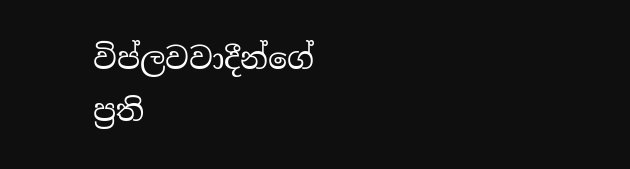විප්ලවවාදීන්ගේ ප්‍රති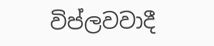විප්ලවවාදී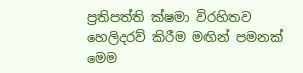ප්‍රතිපත්ති ක්ෂමා විරහිතව හෙලිදරව් කිරීම මඟින් පමනක් මෙම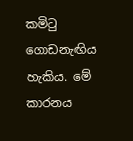කමිටු ගොඩනැඟිය හැකිය. මේ කාරනය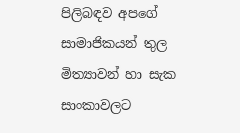පිලිබඳව අපගේ සාමාජිකයන් තුල මිත්‍යාවන් හා සැක සාංකාවලට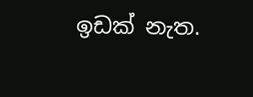ඉඩක් නැත.